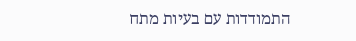התמודדות עם בעיות מתח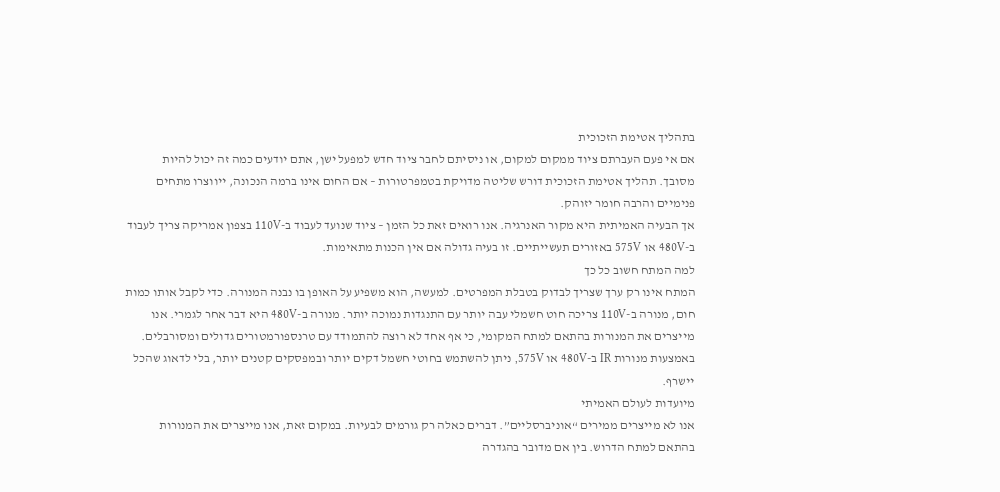בתהליך אטימת הזכוכית
אם אי פעם העברתם ציוד ממקום למקום, או ניסיתם לחבר ציוד חדש למפעל ישן, אתם יודעים כמה זה יכול להיות מסובך. תהליך אטימת הזכוכית דורש שליטה מדויקת בטמפרטורות – אם החום אינו ברמה הנכונה, ייווצרו מתחים פנימיים והרבה חומר יזוהק.
אך הבעיה האמיתית היא מקור האנרגיה. אנו רואים זאת כל הזמן – ציוד שנועד לעבוד ב-110V בצפון אמריקה צריך לעבוד ב-480V או 575V באזורים תעשייתיים. זו בעיה גדולה אם אין הכנות מתאימות.
למה המתח חשוב כל כך
המתח אינו רק ערך שצריך לבדוק בטבלת המפרטים. למעשה, הוא משפיע על האופן בו נבנה המנורה. כדי לקבל אותו כמות חום, מנורה ב-110V צריכה חוט חשמלי עבה יותר עם התנגדות נמוכה יותר. מנורה ב-480V היא דבר אחר לגמרי. אנו מייצרים את המנורות בהתאם למתח המקומי, כי אף אחד לא רוצה להתמודד עם טרנספורמטורים גדולים ומסורבלים. באמצעות מנורות IR ב-480V או 575V, ניתן להשתמש בחוטי חשמל דקים יותר ובמפסקים קטנים יותר, בלי לדאוג שהכל יישרף.
מיועדות לעולם האמיתי
אנו לא מייצרים ממירים “אוניברסליים”. דברים כאלה רק גורמים לבעיות. במקום זאת, אנו מייצרים את המנורות בהתאם למתח הדרוש. בין אם מדובר בהגדרה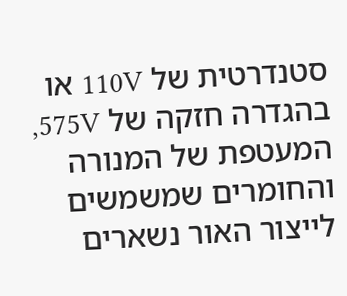סטנדרטית של 110V או בהגדרה חזקה של 575V, המעטפת של המנורה והחומרים שמשמשים לייצור האור נשארים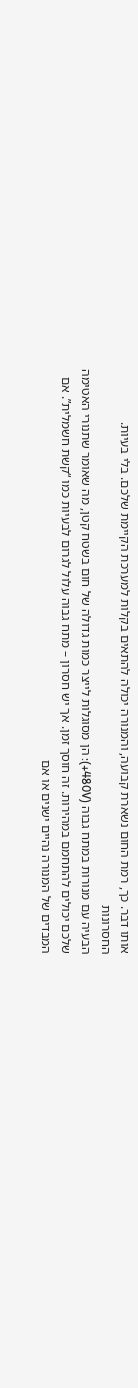אותו דבר. כך, רמת החום נשארת קבועה, והמנורה יכולה להתאים בקלות למערכת הקיימת שלכם. בלי בעיות.
החסרונות
הבעיה עם מנורות במתח גבוה (480V+): הן מסוגלות לייצר כמות גדולה של חום בשטח קטן, מה שאומר שתנורי האטימה שלכם יכולים להתחמם במהירות. זה חוסך זמן. אך יש חסרון – מתח גבוה עלול לגרום לבעיות כמו “קשת חשמלית”. אם המבדים של המנורה נהיים ישנים או אם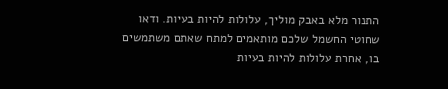התנור מלא באבק מוליך, עלולות להיות בעיות. ודאו שחוטי החשמל שלכם מותאמים למתח שאתם משתמשים בו, אחרת עלולות להיות בעיות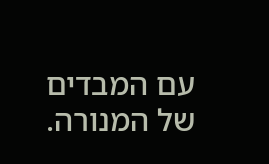עם המבדים של המנורה.